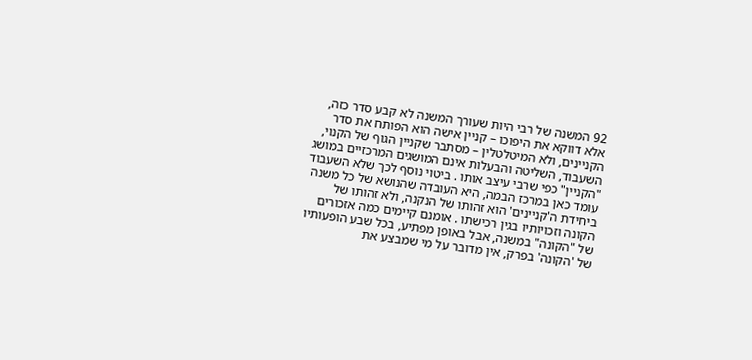92 המשנה של רבי היות שעורך המשנה לא קבע סדר כזה, אלא דווקא את היפוכו – קניין אישה הוא הפותח את סדר הקניינים, ולא המיטלטלין – מסתבר שקניין הגוף של הקנוי, השעבוד, השליטה והבעלות אינם המושגים המרכזיים במושג "הקניין" כפי שרבי עיצב אותו . ביטוי נוסף לכך שלא השעבוד עומד כאן במרכז הבמה, היא העובדה שהנושא של כל משנה ביחידת ה'קניינים' הוא זהותו של הנקנה, ולא זהותו של הקונה וזכויותיו בגין רכישתו . אומנם קיימים כמה אזכורים של "הקונה" במשנה, אבל באופן מפתיע, בכל שבע הופעותיו של 'הקונה' בפרק, אין מדובר על מי שמבצע את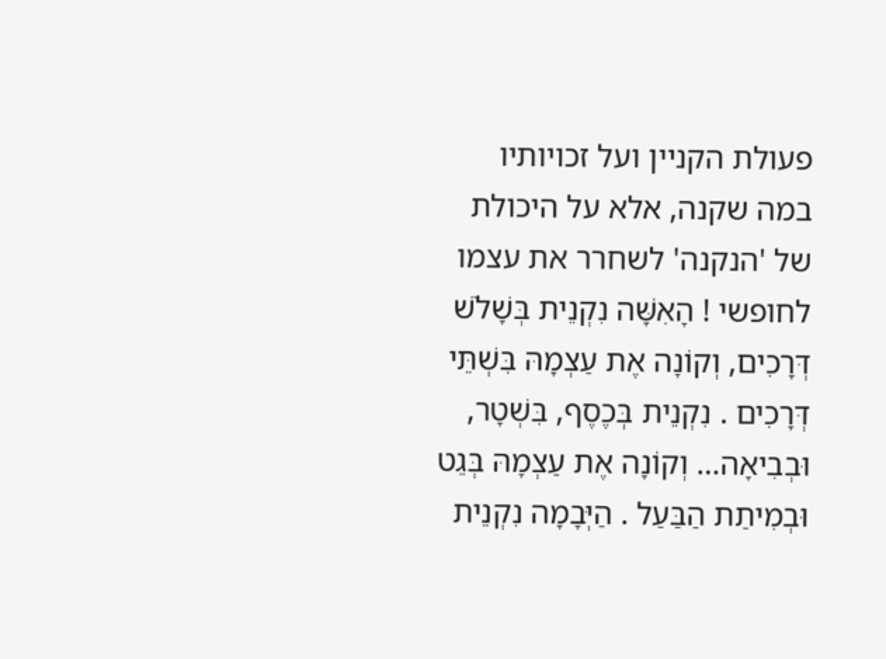פעולת הקניין ועל זכויותיו במה שקנה, אלא על היכולת של 'הנקנה' לשחרר את עצמו לחופשי ! הָאִשָּׁה נִקְנֵית בְּשָׁלֹשׁ דְּרָכִים, וְקוֹנָה אֶת עַצְמָהּ בִּשְׁתֵּי דְּרָכִים . נִקְנֵית בְּכֶסֶף, בִּשְׁטָר, וּבְבִיאָה… וְקוֹנָה אֶת עַצְמָהּ בְּגֵט וּבְמִיתַת הַבַּעַל . הַיְּבָמָה נִקְנֵית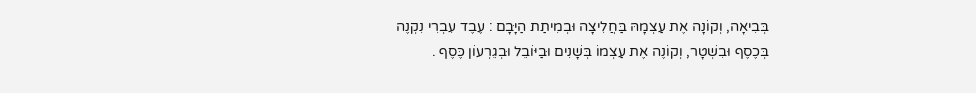בְּבִיאָה, וְקוֹנָה אֶת עַצְמָהּ בַּחֲלִיצָה וּבְמִיתַת הַיָּבָם : עֶבֶד עִבְרִי נִקְנֶה בְּכֶסֶף וּבִשְׁטָר, וְקוֹנֶה אֶת עַצְמוֹ בְּשָׁנִים וּבַיּוֹבֵל וּבְגֵרְעוֹן כֶּסֶף .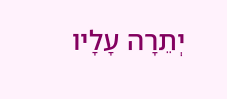יְתֵרָה עָלָיו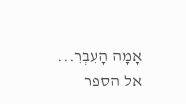אָמָה הָעִבְרִ...
אל הספר